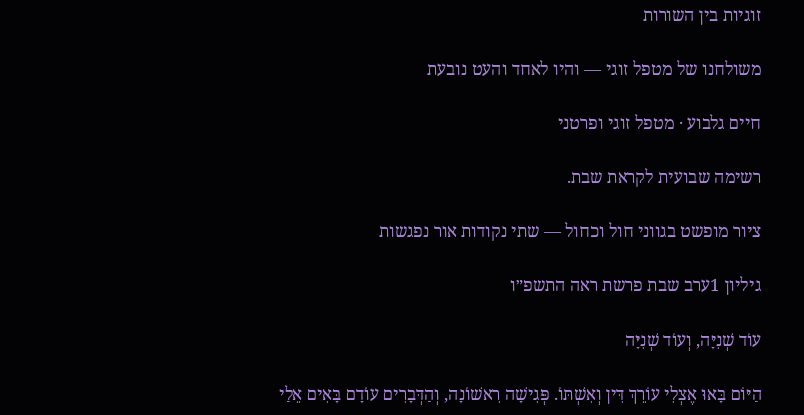זוגיות בין השורות

משולחנו של מטפל זוגי — והיו לאחד והעט נובעת

חיים גלבוע · מטפל זוגי ופרטני

רשימה שבועית לקראת שבת.

ציור מופשט בגווני חול וכחול — שתי נקודות אור נפגשות

גיליון 1ערב שבת פרשת ראה התשפ״ו

עוֹד שְׁנִיָּה, וְעוֹד שְׁנִיָּה

הַיּוֹם בָּאוּ אֶצְלִי עוֹרֵךְ דִּין וְאִשְׁתּוֹ. פְּגִישָׁה רִאשׁוֹנָה, וְהַדְּבָרִים עוֹדָם בָּאִים אֵלַי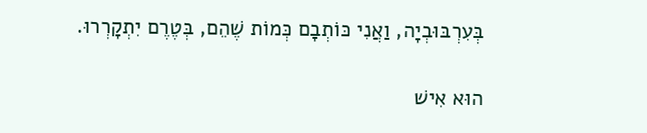בְּעִרְבּוּבְיָה, וַאֲנִי כּוֹתְבָם כְּמוֹת שֶׁהֵם, בְּטֶרֶם יִתְקָרְרוּ.

הוּא אִישׁ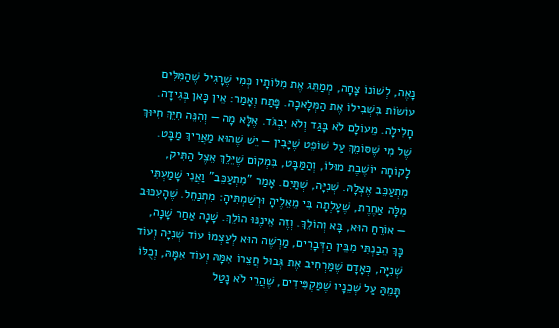נָאֶה, לְשׁוֹנוֹ צָחָה, מְמַתֵּג אֶת מִלּוֹתָיו כְּמִי שֶׁרָגִיל שֶׁהַמִּלִּים עוֹשׂוֹת בִּשְׁבִילוֹ אֶת הַמְּלָאכָה. פָּתַח וְאָמַר: אֵין כָּאן בְּגִידָה. חָלִילָה. מֵעוֹלָם לֹא בָּגַד וְלֹא יִבְגֹּד. אֶלָּא מָה — וְהִנֵּה חִיֵּךְ חִיּוּךְ שֶׁל מִי שֶׁסּוֹמֵךְ עַל שׁוֹפֵט שֶׁיָּבִין — יֵשׁ שֶׁהוּא מַאֲרִיךְ מַבָּט. לָקוֹחָה יוֹשֶׁבֶת מוּלוֹ, וְהַמַּבָּט, בִּמְקוֹם שֶׁיֵּלֵךְ אֵצֶל הַתִּיק, מִתְעַכֵּב אֶצְלָהּ. שְׁנִיָּה, שְׁתַּיִם. אָמַר "מִתְעַכֵּב" וַאֲנִי שָׁמַעְתִּי מִלָּה אַחֶרֶת, שֶׁעָלְתָה בִּי מֵאֵלֶיהָ וּרְשַׁמְתִּיהָ: מִתְנַחֵל. שֶׁהָעִכּוּב — אוֹרֵחַ הוּא, בָּא וְהוֹלֵךְ. וְזֶה אֵינֶנּוּ הוֹלֵךְ. שָׁנָה אַחַר שָׁנָה, כָּךְ הֵבַנְתִּי מִבֵּין הַדְּבָרִים, מַרְשֶׁה הוּא לְעַצְמוֹ עוֹד שְׁנִיָּה וְעוֹד שְׁנִיָּה, כְּאָדָם שֶׁמַּרְחִיב אֶת גְּבוּל חֲצֵרוֹ אִמָּהּ וְעוֹד אִמָּהּ, וְכֻלּוֹ תָּמֵהַּ עַל שְׁכֵנָיו שֶׁמַּקְפִּידִים, שֶׁהֲרֵי לֹא נָטַל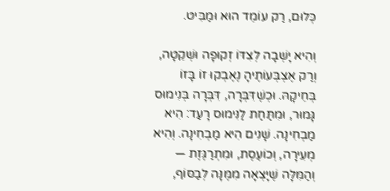כְּלוּם, רַק עוֹמֵד הוּא וּמַבִּיט.

וְהִיא יָשְׁבָה לְצִדּוֹ זְקוּפָה וּשְׁקֵטָה, וְרַק אֶצְבְּעוֹתֶיהָ נֶאֶבְקוּ זוֹ בָּזוֹ בְּחֵיקָהּ. וּכְשֶׁדִּבְּרָה, דִּבְּרָה בְּנִימוּס גָּמוּר, וּמִתַּחַת לַנִּימוּס רָעַד: הִיא מַבְחִינָה. שָׁנִים הִיא מַבְחִינָה. וְהִיא מְעִירָה, וְכוֹעֶסֶת, וּמִתְרַגֶּזֶת — וְהַמִּלָּה שֶׁיָּצְאָה מִמֶּנָּה לְבַסּוֹף,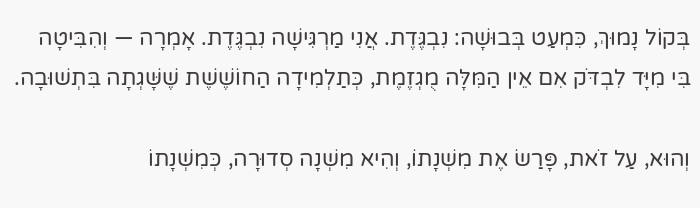בְּקוֹל נָמוּךְ, כִּמְעַט בְּבוּשָׁה: נִבְגֶּדֶת. אֲנִי מַרְגִּישָׁה נִבְגֶּדֶת. אָמְרָה — וְהִבִּיטָה בִּי מִיָּד לִבְדֹּק אִם אֵין הַמִּלָּה מֻגְזֶמֶת, כְּתַלְמִידָה הַחוֹשֶׁשֶׁת שֶׁשָּׁגְתָה בִּתְשׁוּבָה.

וְהוּא, עַל זֹאת, פָּרַשׂ אֶת מִשְׁנָתוֹ, וְהִיא מִשְׁנָה סְדוּרָה, כְּמִשְׁנָתוֹ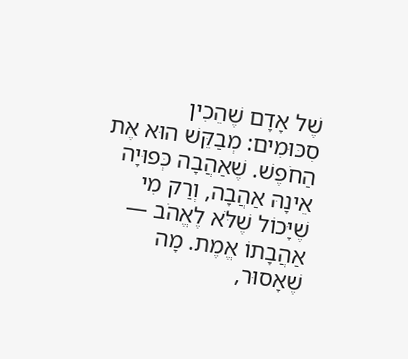שֶׁל אָדָם שֶׁהֵכִין סִכּוּמִים: מְבַקֵּשׁ הוּא אֶת הַחֹפֶשׁ. שֶׁאַהֲבָה כְּפוּיָה אֵינָהּ אַהֲבָה, וְרַק מִי שֶׁיָּכוֹל שֶׁלֹּא לֶאֱהֹב — אַהֲבָתוֹ אֱמֶת. מָה שֶׁאָסוּר,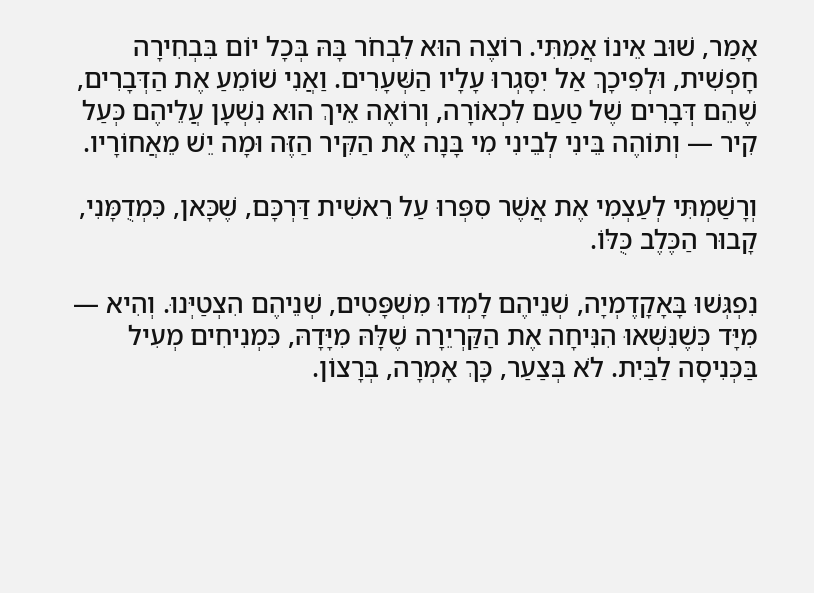אָמַר, שׁוּב אֵינוֹ אֲמִתִּי. רוֹצֶה הוּא לִבְחֹר בָּהּ בְּכָל יוֹם בִּבְחִירָה חָפְשִׁית, וּלְפִיכָךְ אַל יִסָּגְרוּ עָלָיו הַשְּׁעָרִים. וַאֲנִי שׁוֹמֵעַ אֶת הַדְּבָרִים, שֶׁהֵם דְּבָרִים שֶׁל טַעַם לִכְאוֹרָה, וְרוֹאֶה אֵיךְ הוּא נִשְׁעָן עֲלֵיהֶם כְּעַל קִיר — וְתוֹהֶה בֵּינִי לְבֵינִי מִי בָּנָה אֶת הַקִּיר הַזֶּה וּמָה יֵשׁ מֵאֲחוֹרָיו.

וְרָשַׁמְתִּי לְעַצְמִי אֶת אֲשֶׁר סִפְּרוּ עַל רֵאשִׁית דַּרְכָּם, שֶׁכָּאן, כִּמְדֻמָּנִי, קָבוּר הַכֶּלֶב כֻּלּוֹ.

נִפְגְּשׁוּ בָּאָקָדֶמְיָה, שְׁנֵיהֶם לָמְדוּ מִשְׁפָּטִים, שְׁנֵיהֶם הִצְטַיְּנוּ. וְהִיא — מִיָּד כְּשֶׁנִּשְּׁאוּ הִנִּיחָה אֶת הַקַּרְיֵרָה שֶׁלָּהּ מִיָּדָהּ, כִּמְנִיחִים מְעִיל בַּכְּנִיסָה לַבַּיִת. לֹא בְּצַעַר, כָּךְ אָמְרָה, בְּרָצוֹן.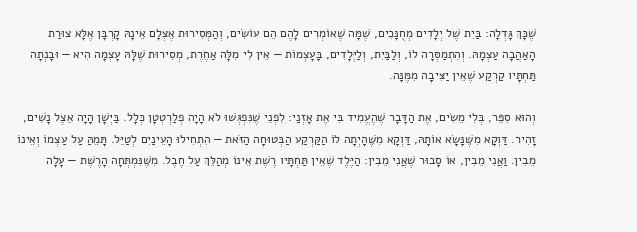שֶׁכָּךְ גָּדְלָה: בַּיִת שֶׁל יְלָדִים מְחֻנָּכִים, שֶׁמָּה שֶׁאוֹמְרִים לָהֶם הֵם עוֹשִׂים, וְהַמְּסִירוּת אֶצְלָם אֵינָהּ קָרְבָּן אֶלָּא צוּרַת הָאַהֲבָה עַצְמָהּ. וְהִתְמַסְּרָה לוֹ, וְלַבַּיִת, וְלַיְּלָדִים, בָּעָצְמוֹת — אֵין לִי מִלָּה אַחֶרֶת, מְסִירוּת שֶׁלָּהּ עָצְמָה הִיא — וּבָנְתָה תַּחְתָּיו קַרְקַע שֶׁאֵין יַצִּיבָה מִמֶּנָּה.

וְהוּא סִפֵּר, בְּלִי מֵשִׂים, אֶת הַדָּבָר שֶׁהֶעֱמִיד בִּי אֶת אָזְנַי: לִפְנֵי שֶׁנִּפְגְּשׁוּ לֹא הָיָה פְלַרְטְטָן כְּלָל. בַּיְשָׁן הָיָה אֵצֶל נָשִׁים, זָהִיר. דַּוְקָא מִשֶּׁנָּשָׂא אוֹתָהּ, דַּוְקָא מִשֶּׁהָיְתָה לוֹ הַקַּרְקַע הַבְּטוּחָה הַזֹּאת — הִתְחִילוּ הָעֵינַיִם לְטַיֵּל. תָּמֵהַּ עַל עַצְמוֹ וְאֵינוֹ מֵבִין. וַאֲנִי מֵבִין, אוֹ סָבוּר שֶׁאֲנִי מֵבִין: הַיֶּלֶד שֶׁאֵין תַּחְתָּיו רֶשֶׁת אֵינוֹ מְהַלֵּךְ עַל חֶבֶל. מִשֶּׁנִּמְתְּחָה הָרֶשֶׁת — עָלָה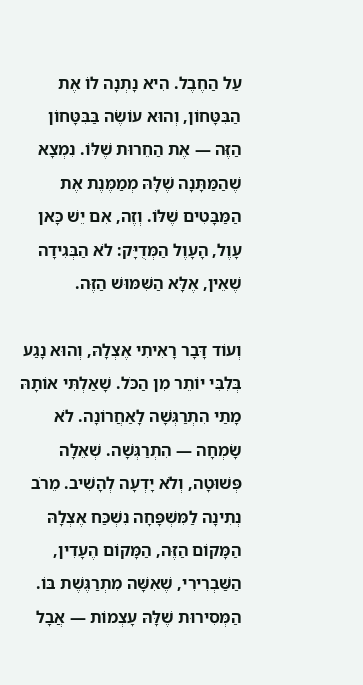עַל הַחֶבֶל. הִיא נָתְנָה לוֹ אֶת הַבִּטָּחוֹן, וְהוּא עוֹשֶׂה בַּבִּטָּחוֹן הַזֶּה — אֶת הַחֵרוּת שֶׁלּוֹ. נִמְצָא שֶׁהַמַּתָּנָה שֶׁלָּהּ מְמַמֶּנֶת אֶת הַמַּבָּטִים שֶׁלּוֹ. וְזֶה, אִם יֵשׁ כָּאן עָוֶל, הָעָוֶל הַמְּדֻיָּק: לֹא הַבְּגִידָה שֶׁאֵין, אֶלָּא הַשִּׁמּוּשׁ הַזֶּה.

וְעוֹד דָּבָר רָאִיתִי אֶצְלָהּ, וְהוּא נָגַע בְּלִבִּי יוֹתֵר מִן הַכֹּל. שָׁאַלְתִּי אוֹתָהּ מָתַי הִתְרַגְּשָׁה לָאַחֲרוֹנָה. לֹא שָׂמְחָה — הִתְרַגְּשָׁה. שְׁאֵלָה פְּשׁוּטָה, וְלֹא יָדְעָה לְהָשִׁיב. מֵרֹב נְתִינָה לַמִּשְׁפָּחָה נִשְׁכַּח אֶצְלָהּ הַמָּקוֹם הַזֶּה, הַמָּקוֹם הֶעָדִין, הַשַּׁבְרִירִי, שֶׁאִשָּׁה מִתְרַגֶּשֶׁת בּוֹ. הַמְּסִירוּת שֶׁלָּהּ עָצְמוֹת — אֲבָל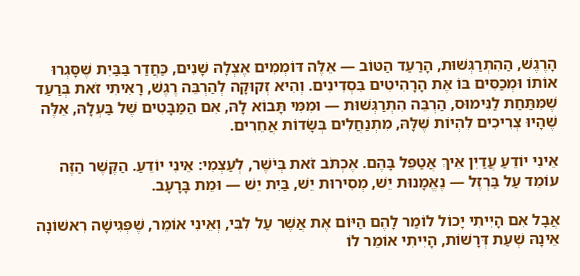הָרֶגֶשׁ, הַהִתְרַגְּשׁוּת, הָרַעַד הַטּוֹב — אֵלֶּה דּוֹמְמִים אֶצְלָהּ שָׁנִים, כַּחֲדַר בַּבַּיִת שֶׁסָּגְרוּ אוֹתוֹ וּמְכַסִּים בּוֹ אֶת הָרָהִיטִים בִּסְדִינִים. וְהִיא זְקוּקָה לְהַרְבֵּה רֶגֶשׁ, רָאִיתִי זֹאת בְּרַעַד שֶׁמִּתַּחַת לַנִּימוּס, הַרְבֵּה הִתְרַגְּשׁוּת — וּמִמִּי תָּבוֹא לָהּ, אִם הַמַּבָּטִים שֶׁל בַּעְלָהּ, אֵלֶּה שֶׁהָיוּ צְרִיכִים לִהְיוֹת שֶׁלָּהּ, מִתְנַחֲלִים בְּשָׂדוֹת אֲחֵרִים.

אֵינִי יוֹדֵעַ עֲדַיִן אֵיךְ אֲטַפֵּל בָּהֶם. אֶכְתֹּב זֹאת בְּיֹשֶׁר, לְעַצְמִי: אֵינִי יוֹדֵעַ. הַקֶּשֶׁר הַזֶּה עוֹמֵד עַל בַּרְזֶל — נֶאֱמָנוּת יֵשׁ, מְסִירוּת יֵשׁ, בַּיִת יֵשׁ — וּמֵת בָּרָעָב.

אֲבָל אִם הָיִיתִי יָכוֹל לוֹמַר לָהֶם הַיּוֹם אֶת אֲשֶׁר עַל לִבִּי, וְאֵינִי אוֹמֵר, שֶׁפְּגִישָׁה רִאשׁוֹנָה אֵינָהּ שְׁעַת דְּרָשׁוֹת, הָיִיתִי אוֹמֵר לוֹ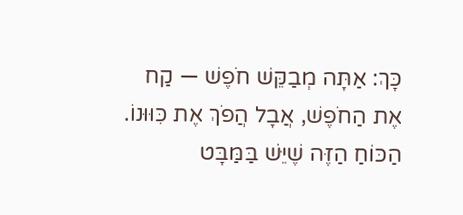כָּךְ: אַתָּה מְבַקֵּשׁ חֹפֶשׁ — קַח אֶת הַחֹפֶשׁ, אֲבָל הֲפֹךְ אֶת כִּוּוּנוֹ. הַכּוֹחַ הַזֶּה שֶׁיֵּשׁ בַּמַּבָּט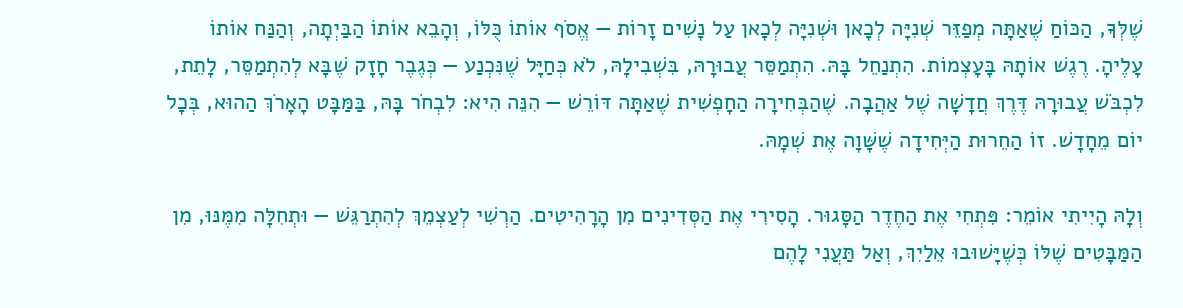שֶׁלְּךָ, הַכּוֹחַ שֶׁאַתָּה מְפַזֵּר שְׁנִיָּה לְכָאן וּשְׁנִיָּה לְכָאן עַל נָשִׁים זָרוֹת — אֱסֹף אוֹתוֹ כֻּלּוֹ, וְהָבֵא אוֹתוֹ הַבַּיְתָה, וְהַנַּח אוֹתוֹ עָלֶיהָ. רֶגֶשׁ אוֹתָהּ בָּעָצְמוֹת. הִתְנַחֵל בָּהּ. הִתְמַסֵּר עֲבוּרָהּ, בִּשְׁבִילָהּ, לֹא כְּחַיָּל שֶׁנִּכְנַע — כְּגֶבֶר חָזָק שֶׁבָּא לְהִתְמַסֵּר, לָתֵת, לִכְבֹּשׁ עֲבוּרָהּ דֶּרֶךְ חֲדָשָׁה שֶׁל אַהֲבָה. שֶׁהַבְּחִירָה הַחָפְשִׁית שֶׁאַתָּה דּוֹרֵשׁ — הִנֵּה הִיא: לִבְחֹר בָּהּ, בַּמַּבָּט הָאָרֹךְ הַהוּא, בְּכָל יוֹם מֵחָדָשׁ. זוֹ הַחֵרוּת הַיְּחִידָה שֶׁשָּׁוָה אֶת שְׁמָהּ.

וְלָהּ הָיִיתִי אוֹמֵר: פִּתְחִי אֶת הַחֶדֶר הַסָּגוּר. הָסִירִי אֶת הַסְּדִינִים מִן הָרָהִיטִים. הַרְשִׁי לְעַצְמֵךְ לְהִתְרַגֵּשׁ — וּתְחִלָּה מִמֶּנּוּ, מִן הַמַּבָּטִים שֶׁלּוֹ כְּשֶׁיָּשׁוּבוּ אֵלַיִךְ, וְאַל תַּעֲנִי לָהֶם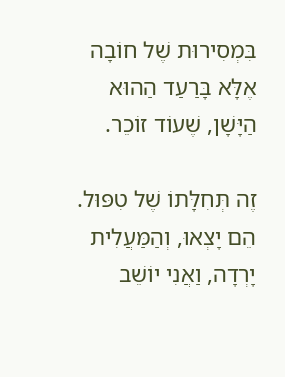בִּמְסִירוּת שֶׁל חוֹבָה אֶלָּא בָּרַעַד הַהוּא הַיָּשָׁן, שֶׁעוֹד זוֹכֵר.

זֶה תְּחִלָּתוֹ שֶׁל טִפּוּל. הֵם יָצְאוּ, וְהַמַּעֲלִית יָרְדָה, וַאֲנִי יוֹשֵׁב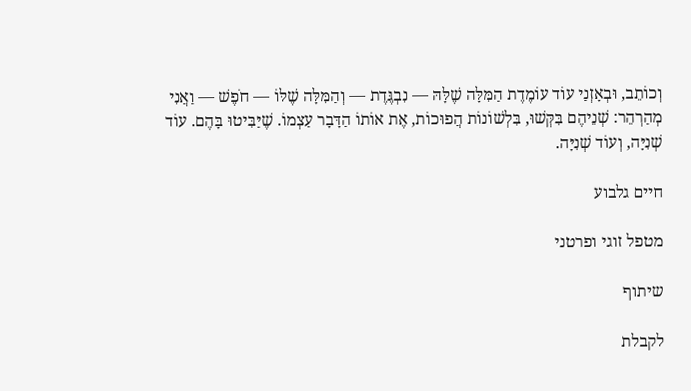וְכוֹתֵב, וּבְאָזְנַי עוֹד עוֹמֶדֶת הַמִּלָּה שֶׁלָּהּ — נִבְגֶּדֶת — וְהַמִּלָּה שֶׁלּוֹ — חֹפֶשׁ — וַאֲנִי מְהַרְהֵר: שְׁנֵיהֶם בִּקְּשׁוּ, בִּלְשׁוֹנוֹת הֲפוּכוֹת, אֶת אוֹתוֹ הַדָּבָר עַצְמוֹ. שֶׁיַּבִּיטוּ בָּהֶם. עוֹד שְׁנִיָּה, וְעוֹד שְׁנִיָּה.

חיים גלבוע

מטפל זוגי ופרטני

שיתוף

לקבלת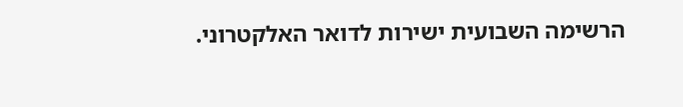הרשימה השבועית ישירות לדואר האלקטרוני.